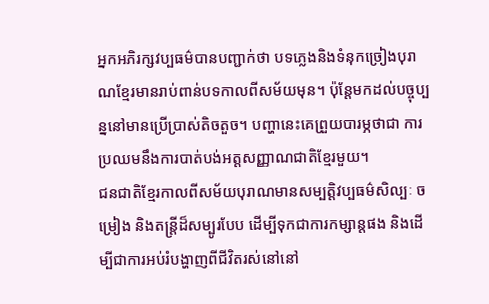អ្នកអភិរក្សវប្បធម៌បានបញ្ជាក់ថា បទភ្លេងនិងទំនុកច្រៀងបុរាណខ្មែរមានរាប់ពាន់បទកាលពីសម័យមុន។ ប៉ុន្តែមកដល់បច្ចុប្បន្ននៅមានប្រើប្រាស់តិចតួច។ បញ្ហានេះគេព្រួយបារម្ភថាជា ការប្រឈមនឹងការបាត់បង់អត្តសញ្ញាណជាតិខ្មែរមួយ។
ជនជាតិខ្មែរកាលពីសម័យបុរាណមានសម្បត្តិវប្បធម៌សិល្បៈ ចម្រៀង និងតន្ត្រីដ៏សម្បូរបែប ដើម្បីទុកជាការកម្សាន្តផង និងដើម្បីជាការអប់រំបង្ហាញពីជីវិតរស់នៅនៅ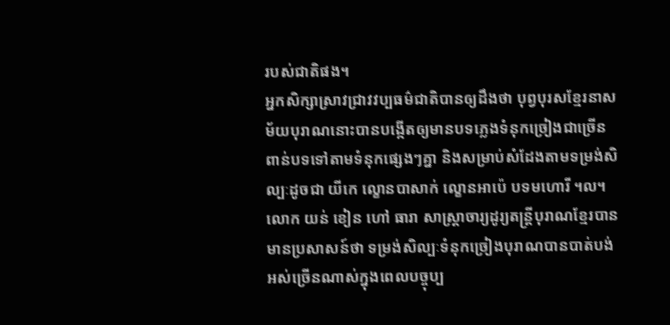របស់ជាតិផង។
អ្នកសិក្សាស្រាវជ្រាវវប្បធម៌ជាតិបានឲ្យដឹងថា បុព្វបុរសខ្មែរនាសម័យបុរាណនោះបានបង្កើតឲ្យមានបទភ្លេងទំនុកច្រៀងជាច្រើនពាន់បទទៅតាមទំនុកផ្សេងៗគ្នា និងសម្រាប់សំដែងតាមទម្រង់សិល្បៈដូចជា យីកេ ល្ខោនបាសាក់ ល្ខោនអាប៉េ បទមហោរី ។ល។
លោក យន់ ខៀន ហៅ ធារា សាស្ត្រាចារ្យដូរ្យតន្ត្រីបុរាណខ្មែរបានមានប្រសាសន៍ថា ទម្រង់សិល្បៈទំនុកច្រៀងបុរាណបានបាត់បង់អស់ច្រើនណាស់ក្នុងពេលបច្ចុប្ប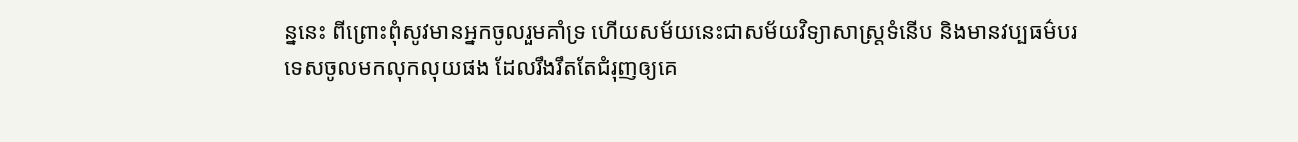ន្ននេះ ពីព្រោះពុំសូវមានអ្នកចូលរួមគាំទ្រ ហើយសម័យនេះជាសម័យវិទ្យាសាស្ត្រទំនើប និងមានវប្បធម៌បរទេសចូលមកលុកលុយផង ដែលរឹងរឹតតែជំរុញឲ្យគេ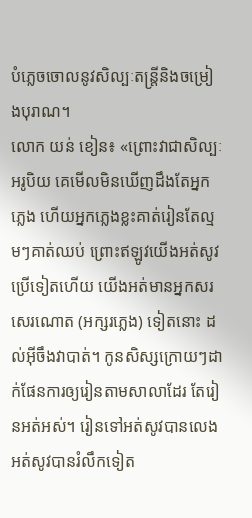បំភ្លេចចោលនូវសិល្បៈតន្ត្រីនិងចម្រៀងបុរាណ។
លោក យន់ ខៀន៖ «ព្រោះវាជាសិល្បៈអរូបិយ គេមើលមិនឃើញដឹងតែអ្នកភ្លេង ហើយអ្នកភ្លេងខ្លះគាត់រៀនតែល្មមៗគាត់ឈប់ ព្រោះឥឡូវយើងអត់សូវប្រើទៀតហើយ យើងអត់មានអ្នកសរសេរណោត (អក្សរភ្លេង) ទៀតនោះ ដល់អ៊ីចឹងវាបាត់។ កូនសិស្សក្រោយៗដាក់ផែនការឲ្យរៀនតាមសាលាដែរ តែរៀនអត់អស់។ រៀនទៅអត់សូវបានលេងអត់សូវបានរំលឹកទៀត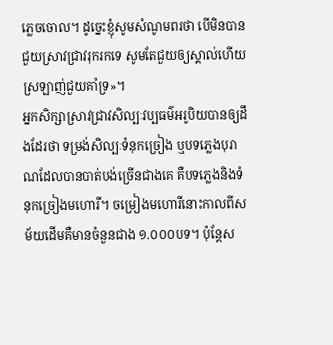ភ្លេចចោល។ ដូច្នេះខ្ញុំសូមសំណូមពរថា បើមិនបានជួយស្រាវជ្រាវរុករកទេ សូមតែជួយឲ្យស្គាល់ហើយស្រឡាញ់ជួយគាំទ្រ»។
អ្នកសិក្សាស្រាវជ្រាវសិល្បៈវប្បធម៌អរូបិយបានឲ្យដឹងដែរថា ទម្រង់សិល្បៈទំនុកច្រៀង ឬបទភ្លេងបុរាណដែលបានបាត់បង់ច្រើនជាងគេ គឺបទភ្លេងនិងទំនុកច្រៀងមហោរី។ ចម្រៀងមហោរីនោះកាលពីសម័យដើមគឺមានចំនួនជាង ១.០០០បទ។ ប៉ុន្តែស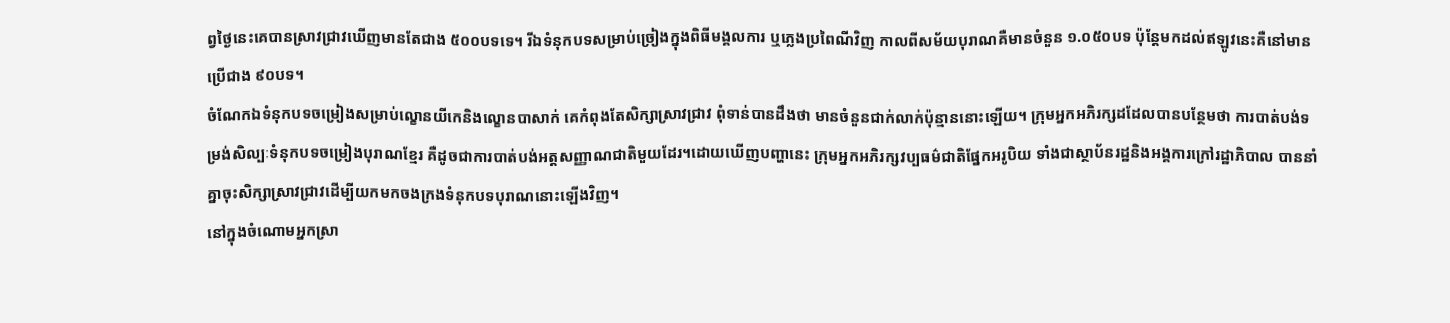ព្វថ្ងៃនេះគេបានស្រាវជា្រវឃើញមានតែជាង ៥០០បទទេ។ រីឯទំនុកបទសម្រាប់ច្រៀងក្នុងពិធីមង្គលការ ឬភ្លេងប្រពៃណីវិញ កាលពីសម័យបុរាណគឺមានចំនួន ១.០៥០បទ ប៉ុន្តែមកដល់ឥឡូវនេះគឺនៅមានប្រើជាង ៩០បទ។
ចំណែកឯទំនុកបទចម្រៀងសម្រាប់ល្ខោនយីកេនិងល្ខោនបាសាក់ គេកំពុងតែសិក្សាស្រាវជ្រាវ ពុំទាន់បានដឹងថា មានចំនួនជាក់លាក់ប៉ុន្មាននោះឡើយ។ ក្រុមអ្នកអភិរក្សដដែលបានបន្ថែមថា ការបាត់បង់ទម្រង់សិល្បៈទំនុកបទចម្រៀងបុរាណខ្មែរ គឺដូចជាការបាត់បង់អត្តសញ្ញាណជាតិមួយដែរ។ដោយឃើញបញ្ហានេះ ក្រុមអ្នកអភិរក្សវប្បធម៌ជាតិផ្នែកអរូបិយ ទាំងជាស្ថាប័នរដ្ឋនិងអង្គការក្រៅរដ្ឋាភិបាល បាននាំគ្នាចុះសិក្សាស្រាវជ្រាវដើម្បីយកមកចងក្រងទំនុកបទបុរាណនោះឡើងវិញ។
នៅក្នុងចំណោមអ្នកស្រា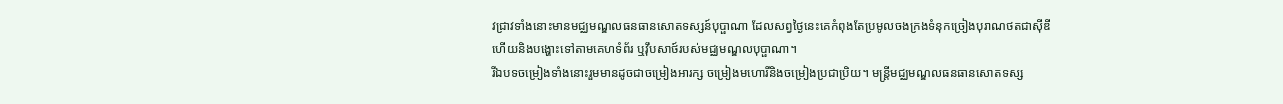វជ្រាវទាំងនោះមានមជ្ឈមណ្ឌលធនធានសោតទស្សន៍បុប្ផាណា ដែលសព្វថ្ងៃនេះគេកំពុងតែប្រមូលចងក្រងទំនុកច្រៀងបុរាណថតជាស៊ីឌី ហើយនិងបង្ហោះទៅតាមគេហទំព័រ ឬវ៉ឹបសាថ៍របស់មជ្ឈមណ្ឌលបុប្ផាណា។
រីឯបទចម្រៀងទាំងនោះរួមមានដូចជាចម្រៀងអារក្ស ចម្រៀងមហោរីនិងចម្រៀងប្រជាប្រិយ។ មន្ត្រីមជ្ឈមណ្ឌលធនធានសោតទស្ស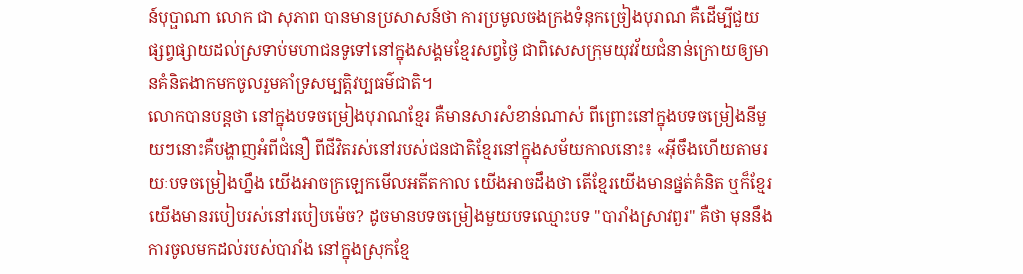ន៍បុប្ផាណា លោក ជា សុភាព បានមានប្រសាសន៍ថា ការប្រមូលចងក្រងទំនុកច្រៀងបុរាណ គឺដើម្បីជួយផ្សព្វផ្សាយដល់ស្រទាប់មហាជនទូទៅនៅក្នុងសង្គមខ្មែរសព្វថ្ងៃ ជាពិសេសក្រុមយុវវ័យជំនាន់ក្រោយឲ្យមានគំនិតងាកមកចូលរួមគាំទ្រសម្បត្តិវប្បធម៌ជាតិ។
លោកបានបន្តថា នៅក្នុងបទចម្រៀងបុរាណខ្មែរ គឺមានសារសំខាន់ណាស់ ពីព្រោះនៅក្នុងបទចម្រៀងនីមួយៗនោះគឺបង្ហាញអំពីជំនឿ ពីជីវិតរស់នៅរបស់ជនជាតិខ្មែរនៅក្នុងសម័យកាលនោះ៖ «អ៊ីចឹងហើយតាមរយៈបទចម្រៀងហ្នឹង យើងអាចក្រឡេកមើលអតីតកាល យើងអាចដឹងថា តើខ្មែរយើងមានផ្នត់គំនិត ឬក៏ខ្មែរយើងមានរបៀបរស់នៅរបៀបម៉េច? ដូចមានបទចម្រៀងមួយបទឈ្មោះបទ "បារាំងស្រាវពួរ" គឺថា មុននឹងការចូលមកដល់របស់បារាំង នៅក្នុងស្រុកខ្មែ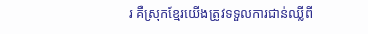រ គឺស្រុកខ្មែរយើងត្រូវទទួលការជាន់ឈ្លីពី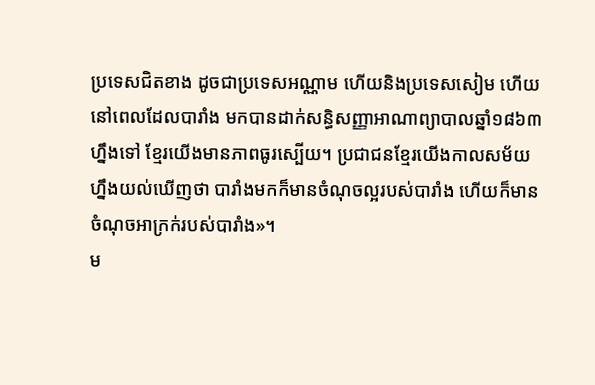ប្រទេសជិតខាង ដូចជាប្រទេសអណ្ណាម ហើយនិងប្រទេសសៀម ហើយនៅពេលដែលបារាំង មកបានដាក់សន្ធិសញ្ញាអាណាព្យាបាលឆ្នាំ១៨៦៣ហ្នឹងទៅ ខ្មែរយើងមានភាពធូរស្បើយ។ ប្រជាជនខ្មែរយើងកាលសម័យហ្នឹងយល់ឃើញថា បារាំងមកក៏មានចំណុចល្អរបស់បារាំង ហើយក៏មានចំណុចអាក្រក់របស់បារាំង»។
ម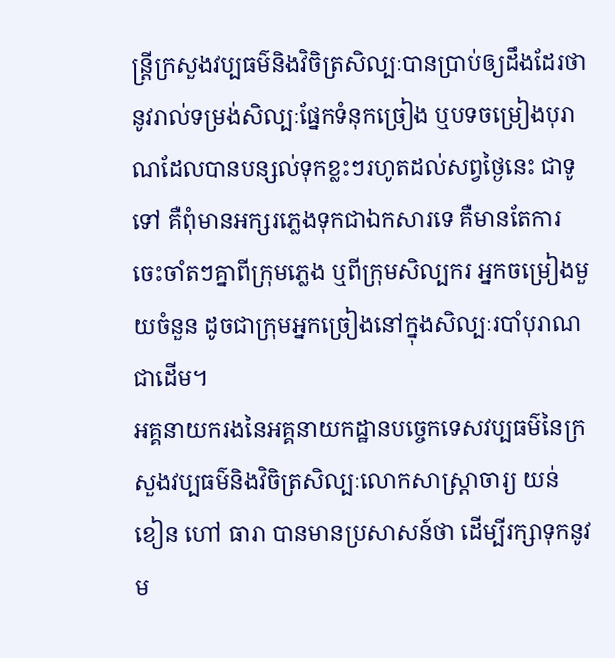ន្ត្រីក្រសួងវប្បធម៌និងវិចិត្រសិល្បៈបានប្រាប់ឲ្យដឹងដែរថា នូវរាល់ទម្រង់សិល្បៈផ្នែកទំនុកច្រៀង ឬបទចម្រៀងបុរាណដែលបានបន្សល់ទុកខ្លះៗរហូតដល់សព្វថ្ងៃនេះ ជាទូទៅ គឺពុំមានអក្សរភ្លេងទុកជាឯកសារទេ គឺមានតែការចេះចាំតៗគ្នាពីក្រុមភ្លេង ឬពីក្រុមសិល្បករ អ្នកចម្រៀងមួយចំនួន ដូចជាក្រុមអ្នកច្រៀងនៅក្នុងសិល្បៈរបាំបុរាណជាដើម។
អគ្គនាយករងនៃអគ្គនាយកដ្ឋានបច្ចេកទេសវប្បធម៌នៃក្រសួងវប្បធម៌និងវិចិត្រសិល្បៈលោកសាស្ត្រាចារ្យ យន់ ខៀន ហៅ ធារា បានមានប្រសាសន៍ថា ដើម្បីរក្សាទុកនូវម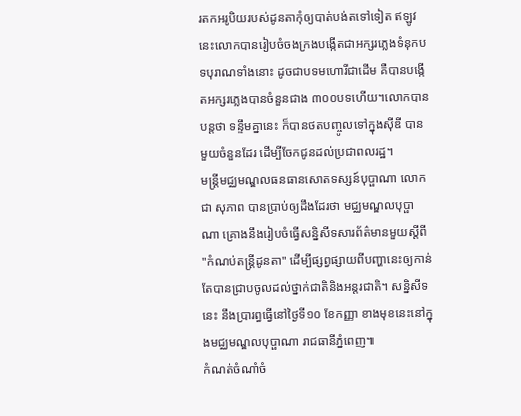រតកអរូបិយរបស់ដូនតាកុំឲ្យបាត់បង់តទៅទៀត ឥឡូវនេះលោកបានរៀបចំចងក្រងបង្កើតជាអក្សរភ្លេងទំនុកបទបុរាណទាំងនោះ ដូចជាបទមហោរីជាដើម គឺបានបង្កើតអក្សរភ្លេងបានចំនួនជាង ៣០០បទហើយ។លោកបានបន្តថា ទន្ទឹមគ្នានេះ ក៏បានថតបញ្ចូលទៅក្នុងស៊ីឌី បានមួយចំនួនដែរ ដើម្បីចែកជូនដល់ប្រជាពលរដ្ឋ។
មន្ត្រីមជ្ឈមណ្ឌលធនធានសោតទស្សន៍បុប្ផាណា លោក ជា សុភាព បានប្រាប់ឲ្យដឹងដែរថា មជ្ឈមណ្ឌលបុប្ផាណា គ្រោងនឹងរៀបចំធ្វើសន្និសីទសារព័ត៌មានមួយស្ដីពី "កំណប់តន្ត្រីដូនតា" ដើម្បីផ្សព្វផ្សាយពីបញ្ហានេះឲ្យកាន់តែបានជ្រាបចូលដល់ថ្នាក់ជាតិនិងអន្តរជាតិ។ សន្និសីទនេះ នឹងប្រារព្ធធ្វើនៅថ្ងៃទី១០ ខែកញ្ញា ខាងមុខនេះនៅក្នុងមជ្ឈមណ្ឌលបុប្ផាណា រាជធានីភ្នំពេញ៕
កំណត់ចំណាំចំ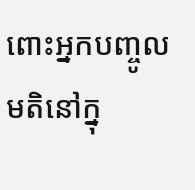ពោះអ្នកបញ្ចូលមតិនៅក្នុ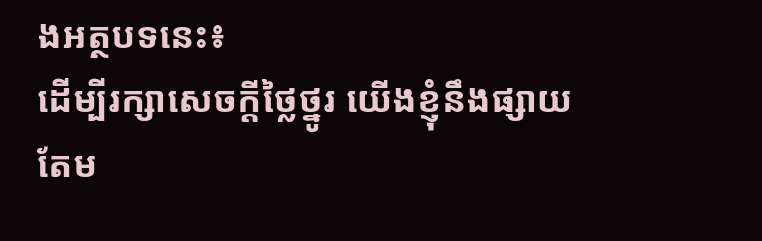ងអត្ថបទនេះ៖
ដើម្បីរក្សាសេចក្ដីថ្លៃថ្នូរ យើងខ្ញុំនឹងផ្សាយតែម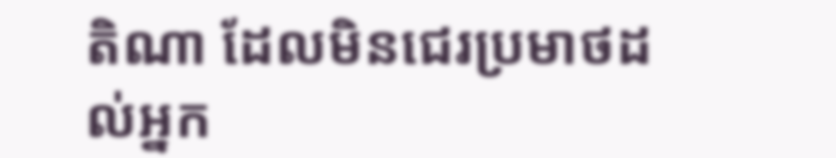តិណា ដែលមិនជេរប្រមាថដល់អ្នក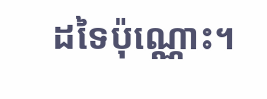ដទៃប៉ុណ្ណោះ។